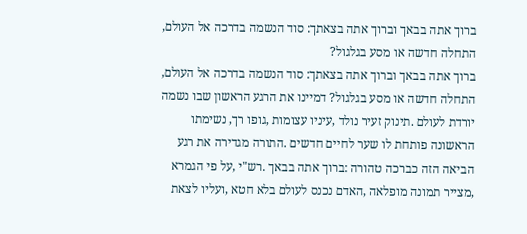ברוך אתה בבאך וברוך אתה בצאתך: סוד הנשמה בדרכה אל העולם, התחלה חדשה או מסע בגלגול?
ברוך אתה בבאך וברוך אתה בצאתך: סוד הנשמה בדרכה אל העולם, התחלה חדשה או מסע בגלגול? דמיינו את הרגע הראשון שבו נשמה יורדת לעולם .תינוק זעיר נולד ,עיניו עצומות ,גופו רך, נשימתו הראשונה פותחת לו שער לחיים חדשים .התורה מגדירה את רגע הביאה הזה כברכה טהורה :ברוך אתה בבאך .רש"י ,על פי הגמרא ,מצייר תמונה מופלאה ,האדם נכנס לעולם בלא חטא ,ועליו לצאת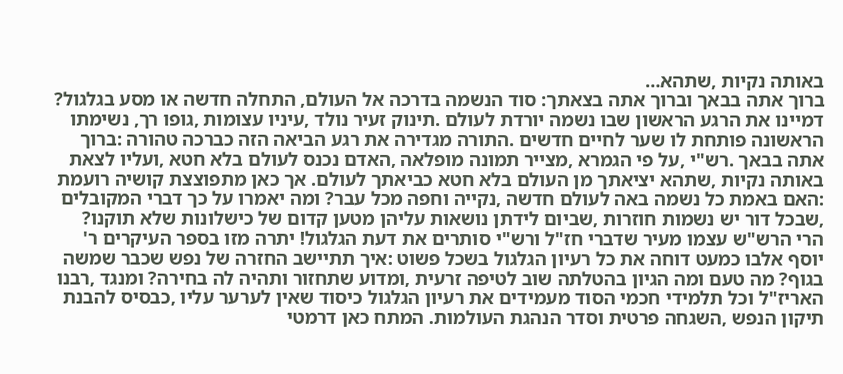באותה נקיות ,שתהא…
ברוך אתה בבאך וברוך אתה בצאתך: סוד הנשמה בדרכה אל העולם, התחלה חדשה או מסע בגלגול? דמיינו את הרגע הראשון שבו נשמה יורדת לעולם .תינוק זעיר נולד ,עיניו עצומות ,גופו רך, נשימתו הראשונה פותחת לו שער לחיים חדשים .התורה מגדירה את רגע הביאה הזה כברכה טהורה :ברוך אתה בבאך .רש"י ,על פי הגמרא ,מצייר תמונה מופלאה ,האדם נכנס לעולם בלא חטא ,ועליו לצאת באותה נקיות ,שתהא יציאתך מן העולם בלא חטא כביאתך לעולם. אך כאן מתפוצצת קושיה רועמת :האם באמת כל נשמה באה לעולם חדשה ,נקייה וחפה מכל עבר? ומה יאמרו על כך דברי המקובלים ,שבכל דור יש נשמות חוזרות ,שביום לידתן נושאות עליהן מטען קדום של כישלונות שלא תוקנו? הרי הרש"ש עצמו מעיר שדברי חז"ל ורש"י סותרים את דעת הגלגול! יתרה מזו בספר העיקרים ר' יוסף אלבו כמעט דוחה את כל רעיון הגלגול בשכל פשוט :איך תתיישב החזרה של נפש שכבר שמשה בגוף? מה טעם ומה הגיון בהטלתה שוב לטיפה זרעית ,ומדוע שתחזור ותהיה לה בחירה? ומנגד ,רבנו האריז"ל וכל תלמידי חכמי הסוד מעמידים את רעיון הגלגול כיסוד שאין לערער עליו ,כבסיס להבנת תיקון הנפש ,השגחה פרטית וסדר הנהגת העולמות. המתח כאן דרמטי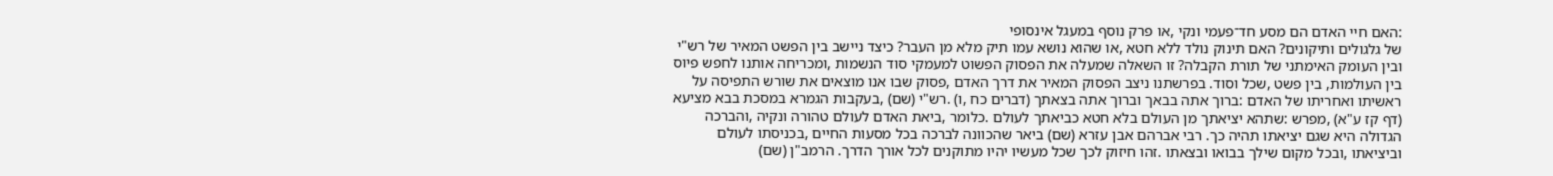:האם חיי האדם הם מסע חד־פעמי ונקי ,או פרק נוסף במעגל אינסופי
של גלגולים ותיקונים? האם תינוק נולד ללא חטא ,או שהוא נושא עמו תיק מלא מן העבר? כיצד ניישב בין הפשט המאיר של רש"י ובין העומק האימתני של תורת הקבלה? זו השאלה שמעלה את הפסוק הפשוט למעמקי סוד הנשמות ,ומכריחה אותנו לחפש פיוס בין העולמות, בין פשט ,שכל וסוד. בפרשתנו ניצב הפסוק המאיר את דרך האדם ,פסוק שבו אנו מוצאים את שורש התפיסה על ראשיתו ואחריתו של האדם :ברוך אתה בבאך וברוך אתה בצאתך (דברים כח ,ו) .רש"י (שם) ,בעקבות הגמרא במסכת בבא מציעא (דף קז ע"א) ,מפרש :שתהא יציאתך מן העולם בלא חטא כביאתך לעולם .כלומר ,ביאת האדם לעולם טהורה ונקיה ,והברכה הגדולה היא שגם יציאתו תהיה כך. רבי אברהם אבן עזרא (שם) ביאר שהכוונה לברכה בכל מסעות החיים ,בכניסתו לעולם וביציאתו ,ובכל מקום שילך בבואו ובצאתו .זהו חיזוק לכך שכל מעשיו יהיו מתוקנים לכל אורך הדרך. הרמב"ן (שם)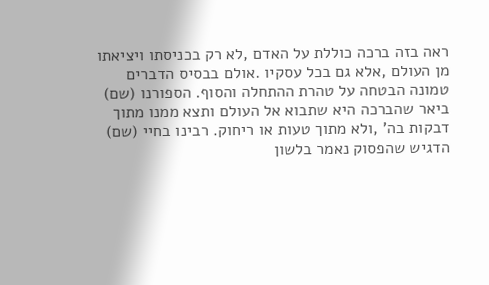ראה בזה ברכה כוללת על האדם ,לא רק בכניסתו ויציאתו מן העולם ,אלא גם בכל עסקיו .אולם בבסיס הדברים טמונה הבטחה על טהרת ההתחלה והסוף. הספורנו (שם) ביאר שהברכה היא שתבוא אל העולם ותצא ממנו מתוך דבקות בה' ,ולא מתוך טעות או ריחוק. רבינו בחיי (שם) הדגיש שהפסוק נאמר בלשון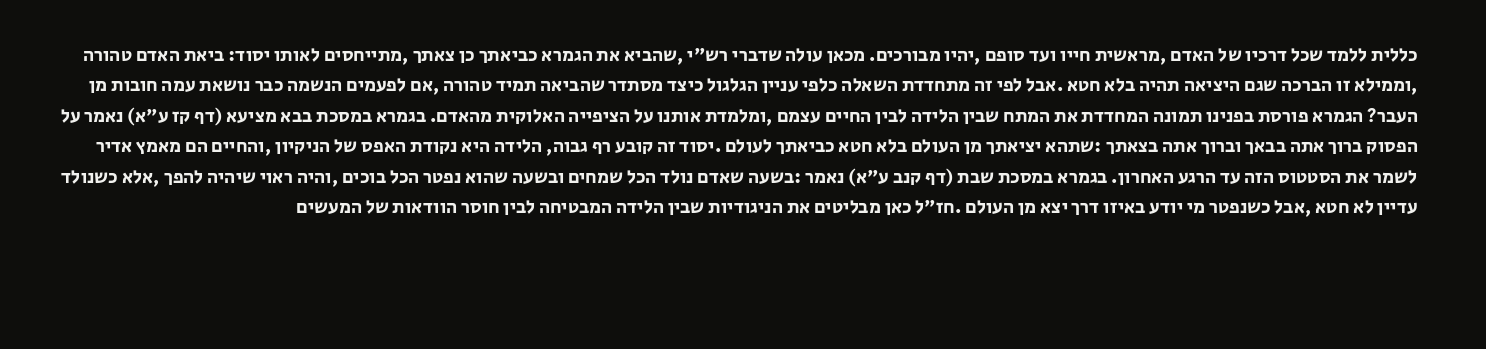כללית ללמד שכל דרכיו של האדם ,מראשית חייו ועד סופם ,יהיו מבורכים. מכאן עולה שדברי רש"י ,שהביא את הגמרא כביאתך כן צאתך ,מתייחסים לאותו יסוד: ביאת האדם טהורה ,וממילא זו הברכה שגם היציאה תהיה בלא חטא .אבל לפי זה מתחדדת השאלה כלפי עניין הגלגול כיצד מסתדר שהביאה תמיד טהורה ,אם לפעמים הנשמה כבר נושאת עמה חובות מן העבר? הגמרא פורסת בפנינו תמונה המחדדת את המתח שבין הלידה לבין החיים עצמם ,ומלמדת אותנו על הציפייה האלוקית מהאדם. בגמרא במסכת בבא מציעא (דף קז ע"א) נאמר על הפסוק ברוך אתה בבאך וברוך אתה בצאתך :שתהא יציאתך מן העולם בלא חטא כביאתך לעולם .יסוד זה קובע רף גבוה, הלידה היא נקודת האפס של הניקיון ,והחיים הם מאמץ אדיר לשמר את הסטטוס הזה עד הרגע האחרון. בגמרא במסכת שבת (דף קנב ע"א) נאמר :בשעה שאדם נולד הכל שמחים ובשעה שהוא נפטר הכל בוכים ,והיה ראוי שיהיה להפך ,אלא כשנולד עדיין לא חטא ,אבל כשנפטר מי יודע באיזו דרך יצא מן העולם .חז"ל כאן מבליטים את הניגודיות שבין הלידה המבטיחה לבין חוסר הוודאות של המעשים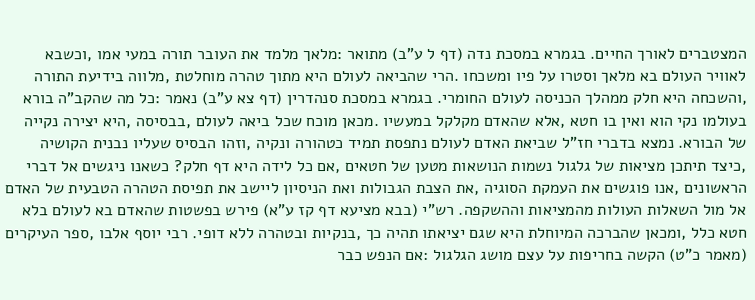המצטברים לאורך החיים. בגמרא במסכת נדה (דף ל ע"ב) מתואר :מלאך מלמד את העובר תורה במעי אמו ,וכשבא
לאוויר העולם בא מלאך וסטרו על פיו ומשכחו .הרי שהביאה לעולם היא מתוך טהרה מוחלטת ,מלווה בידיעת התורה ,והשכחה היא חלק ממהלך הכניסה לעולם החומרי. בגמרא במסכת סנהדרין (דף צא ע"ב) נאמר :כל מה שהקב"ה בורא בעולמו נקי הוא ואין בו חטא ,אלא שהאדם מקלקל במעשיו .מכאן מוכח שכל ביאה לעולם ,בבסיסה ,היא יצירה נקייה של הבורא. נמצא בדברי חז"ל שביאת האדם לעולם נתפסת תמיד כטהורה ונקיה ,וזהו הבסיס שעליו נבנית הקושיה ,כיצד תיתכן מציאות של גלגול נשמות הנושאות מטען של חטאים ,אם כל לידה היא דף חלק? כשאנו ניגשים אל דברי הראשונים ,אנו פוגשים את העמקת הסוגיה ,את הצבת הגבולות ואת הניסיון ליישב את תפיסת הטהרה הטבעית של האדם אל מול השאלות העולות מהמציאות וההשקפה. רש"י (בבא מציעא דף קז ע"א) פירש בפשטות שהאדם בא לעולם בלא חטא כלל ,ומכאן שהברכה המיוחלת היא שגם יציאתו תהיה כך ,בנקיות ובטהרה ללא דופי. רבי יוסף אלבו ,ספר העיקרים (מאמר כ"ט) הקשה בחריפות על עצם מושג הגלגול :אם הנפש כבר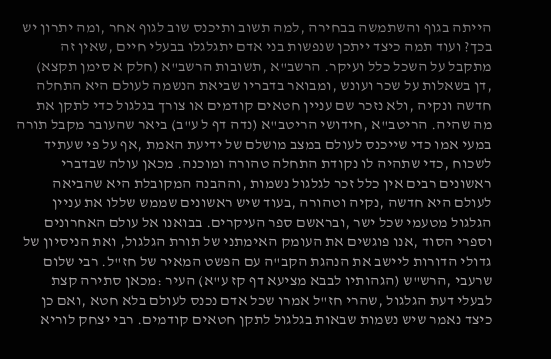הייתה בגוף והשתמשה בבחירה ,למה תשוב ותיכנס שוב לגוף אחר ,ומה יתרון יש בכך? ועוד תמה כיצד ייתכן שנפשות בני אדם יתגלגלו בבעלי חיים ,שאין זה מתקבל על השכל כלל ועיקר. הרשב"א ,תשובות הרשב"א (חלק א סימן תקצא) ,דן בשאלות על שכר ועונש ,ומבואר בדבריו שביאת הנשמה לעולם היא התחלה חדשה ונקיה ,ולא נזכר שם עניין חטאים קודמים או צורך בגלגול כדי לתקן את מה שהיה. הריטב"א ,חידושי הריטב"א (נדה דף ל ע"ב) ביאר שהעובר מקבל תורה במעי אמו כדי שייכנס לעולם במצב מושלם של ידיעת האמת ,אף על פי שעתיד לשכוח ,כדי שתהיה לו נקודת התחלה טהורה ומוכנה. מכאן עולה שבדברי ראשונים רבים אין כלל זכר לגלגול נשמות ,וההבנה המקובלת היא שהביאה לעולם היא חדשה ,נקיה וטהורה ,בעוד שיש ראשונים שממש שללו את עניין הגלגול מטעמי שכל ישר ,ובראשם ספר העיקרים. בבואנו אל עולם האחרונים וספרי הסוד ,אנו פוגשים את העומק האימתני של תורת הגלגול, ואת הניסיון של גדולי הדורות ליישב את הנהגת הקב"ה עם הפשט המאיר של חז"ל. רבי שלום שרעבי ,הרש"ש (הגהותיו לבבא מציעא דף קז ע"א) העיר :מכאן סתירה קצת לבעלי דעת הגלגול ,שהרי חז"ל אמרו שכל אדם נכנס לעולם בלא חטא ,ואם כן כיצד נאמר שיש נשמות שבאות בגלגול לתקן חטאים קודמים. רבי יצחק לוריא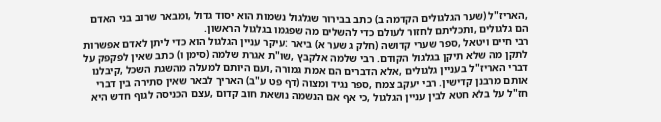,האריז"ל (שער הגלגולים הקדמה ב) כתב בבירור שגלגול נשמות הוא יסוד גדול ,ומבאר שרוב בני האדם הם גלגולים ,ותכליתם לחזור לעולם כדי להשלים מה שפגמו בגלגול הראשון.
רבי חיים ויטאל ,ספר שערי קדושה (חלק ג שער א) ביאר :עיקר עניין הגלגול הוא כדי ליתן לאדם אפשרות לתקן מה שלא תיקן בגלגול הקודם. רבי שלמה אלקבץ ,שו"ת אגרת שלמה (סימן ו) כתב שאין לפקפק על דברי האריז"ל בעניין גלגולים ,אלא הדברים הם אמת גמורה ,ועם היותם למעלה מהשגת השכל ,קיבלנו אותם מרבנן קדישין. רבי יעקב צמח ,ספר נגיד ומצוה (דף פט ע"ב) האריך לבאר שאין סתירה בין דברי חז"ל על בלא חטא לבין עניין הגלגול ,כי אף אם הנשמה נושאת חוב קדום ,עצם הכניסה לגוף חדש היא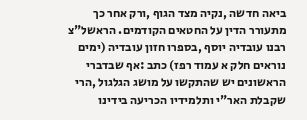ביאה חדשה ,נקיה מצד הגוף ,ורק אחר כך מתעורר הדין על החטאים הקודמים. הראשל"צ רבנו עובדיה יוסף ,בספרו חזון עובדיה (ימים נוראים חלק א עמוד רפז) כתב :אף שבדברי הראשונים יש שהתקשו על מושג הגלגול ,הרי שקבלת האר"י ותלמידיו הכריעה בידינו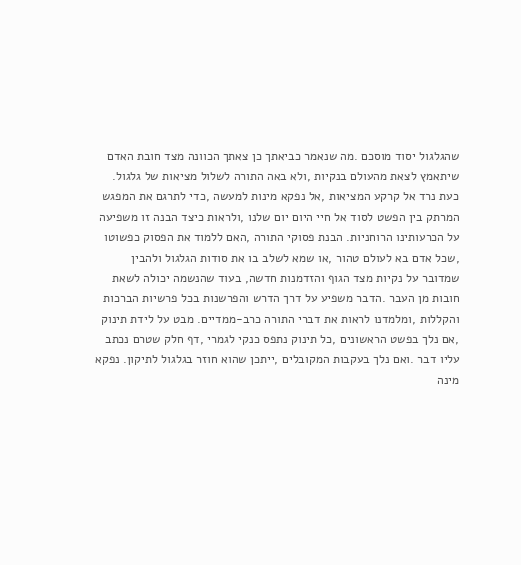שהגלגול יסוד מוסכם .מה שנאמר כביאתך כן צאתך הכוונה מצד חובת האדם שיתאמץ לצאת מהעולם בנקיות ,ולא באה התורה לשלול מציאות של גלגול. כעת נרד אל קרקע המציאות ,אל נפקא מינות למעשה ,כדי לתרגם את המפגש המרתק בין הפשט לסוד אל חיי היום יום שלנו ,ולראות כיצד הבנה זו משפיעה על הכרעותינו הרוחניות. הבנת פסוקי התורה ,האם ללמוד את הפסוק כפשוטו ,שכל אדם בא לעולם טהור ,או שמא לשלב בו את סודות הגלגול ולהבין שמדובר על נקיות מצד הגוף והזדמנות חדשה, בעוד שהנשמה יכולה לשאת חובות מן העבר .הדבר משפיע על דרך הדרש והפרשנות בכל פרשיות הברכות והקללות ,ומלמדנו לראות את דברי התורה כרב-ממדיים. מבט על לידת תינוק ,אם נלך בפשט הראשונים ,כל תינוק נתפס כנקי לגמרי ,דף חלק שטרם נכתב עליו דבר .ואם נלך בעקבות המקובלים ,ייתכן שהוא חוזר בגלגול לתיקון. נפקא מינה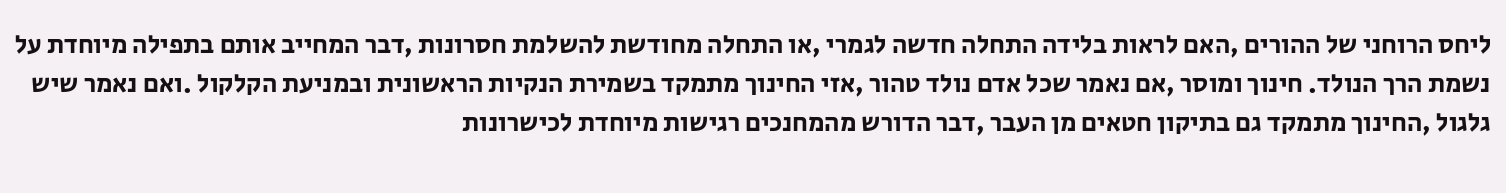ליחס הרוחני של ההורים ,האם לראות בלידה התחלה חדשה לגמרי ,או התחלה מחודשת להשלמת חסרונות ,דבר המחייב אותם בתפילה מיוחדת על נשמת הרך הנולד. חינוך ומוסר ,אם נאמר שכל אדם נולד טהור ,אזי החינוך מתמקד בשמירת הנקיות הראשונית ובמניעת הקלקול .ואם נאמר שיש גלגול ,החינוך מתמקד גם בתיקון חטאים מן העבר ,דבר הדורש מהמחנכים רגישות מיוחדת לכישרונות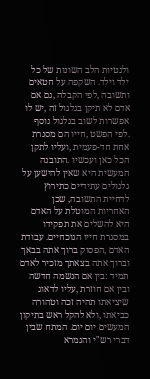ולנטיות הלב השונות של כל ילד וילד. השקפה על חטאים ותשובה ,לפי הקבלה ,גם אם אדם לא תיקן בגלגול זה ,יש לו אפשרות לשוב בגלגול נוסף .לפי הפשט ,חייו הם מסגרת אחת חד-פעמית ,ועליו לתקן הכל כאן ועכשיו .התובנה המעשית היא שאין להישען על גלגולים עתידיים כתירוץ לדחיית התשובה, שכן האחריות המוטלת על האדם היא להשלים את תפקידו במסגרת חייו הנוכחיים. עבודת האדם ,הפסוק ברוך אתה בבאך וברוך אתה בצאתך מזכיר לאדם תמיד :בין אם הנשמה חדשה ובין אם חוזרת ,עליו לדאוג שיציאתו תהיה זכה וטהורה כביאתו ,ולא להקל ראש בתיקון המעשים יום יום. המתח שבין דברי רש"י והגמרא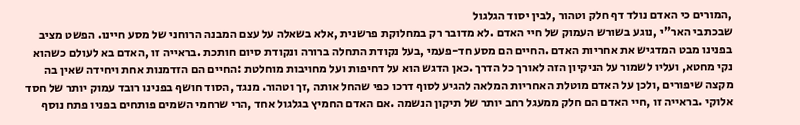,המורים כי האדם נולד דף חלק וטהור ,לבין יסוד הגלגול
שבכתבי האר"י ,נוגע בשורש העמוק של חיי האדם .לא מדובר רק במחלוקת פרשנית ,אלא בשאלה על עצם המבנה הרוחני של מסע חיינו. הפשט מציב בפנינו מבט המדגיש את אחריות האדם .החיים הם מסע חד-פעמי ,בעל נקודת התחלה ברורה ונקודת סיום חותכת .בראייה זו ,האדם בא לעולם כשהוא נקי מחטא, ועליו לשמור על הניקיון הזה לאורך כל הדרך .כאן הדגש הוא על דחיפות ועל מחויבות מוחלטת :החיים הם הזדמנות אחת ויחידה שאין בה מקצה שיפורים ,ולכן על האדם מוטלת האחריות המלאה להגיע לסוף דרכו כפי שהחל אותה ,זך וטהור. מנגד ,הסוד חושף בפנינו רובד עמוק יותר של חסד אלוקי .בראייה זו ,חיי האדם הם חלק ממעגל רחב יותר של תיקון הנשמה .אם האדם החמיץ בגלגול אחד ,הרי שרחמי השמים פותחים בפניו פתח נוסף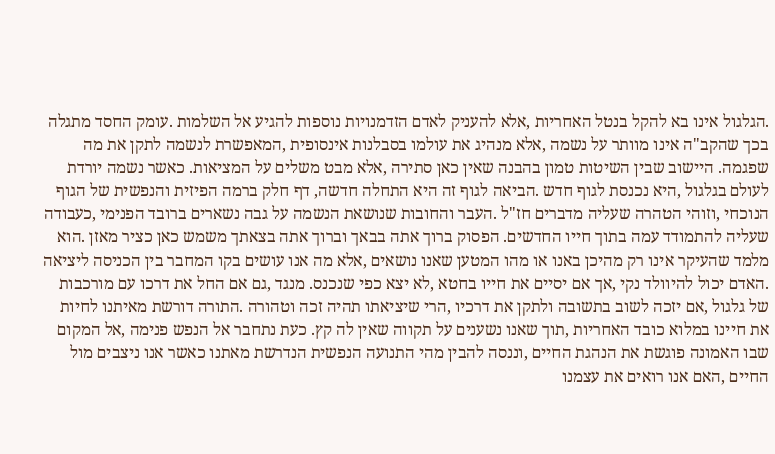.הגלגול אינו בא להקל בנטל האחריות ,אלא להעניק לאדם הזדמנויות נוספות להגיע אל השלמות .עומק החסד מתגלה בכך שהקב"ה אינו מוותר על נשמה ,אלא מנהיג את עולמו בסבלנות אינסופית ,המאפשרת לנשמה לתקן את מה שפגמה. היישוב שבין השיטות טמון בהבנה שאין כאן סתירה ,אלא מבט משלים על המציאות. כאשר נשמה יורדת לעולם בגלגול ,היא נכנסת לגוף חדש .הביאה לגוף זה היא התחלה חדשה, דף חלק ברמה הפיזית והנפשית של הגוף הנוכחי ,וזוהי הטהרה שעליה מדברים חז"ל .העבר והחובות שנושאת הנשמה על גבה נשארים ברובד הפנימי ,כעבודה שעליה להתמודד עמה בתוך חייו החדשים. הפסוק ברוך אתה בבאך וברוך אתה בצאתך משמש כאן כציר מאזן .הוא מלמד שהעיקר אינו רק מהיכן באנו או מהו המטען שאנו נושאים ,אלא מה אנו עושים בקו המחבר בין הכניסה ליציאה .האדם יכול להיוולד נקי ,אך אם יסיים את חייו בחטא ,לא יצא כפי שנכנס. מנגד ,גם אם החל את דרכו עם מורכבות של גלגול ,אם יזכה לשוב בתשובה ולתקן את דרכיו ,הרי שיציאתו תהיה זכה וטהורה .התורה דורשת מאיתנו לחיות את חיינו במלוא כובד האחריות ,תוך שאנו נשענים על תקווה שאין לה קץ. כעת נתחבר אל הנפש פנימה ,אל המקום שבו האמונה פוגשת את הנהגת החיים ,וננסה להבין מהי התנועה הנפשית הנדרשת מאתנו כאשר אנו ניצבים מול החיים ,האם אנו רואים את עצמנו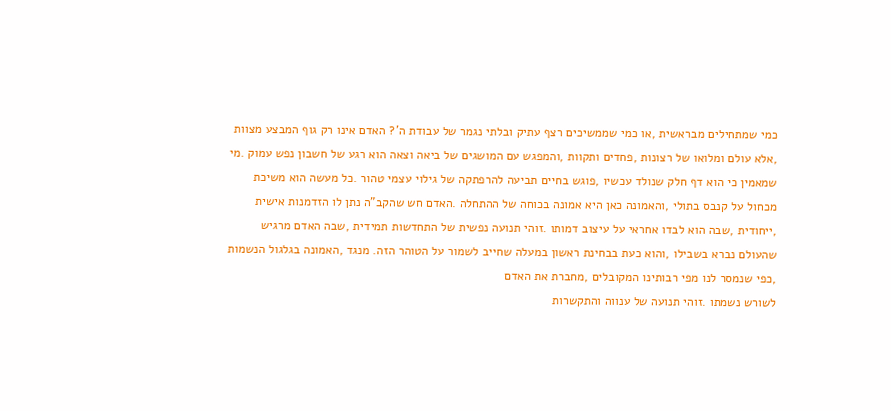כמי שמתחילים מבראשית ,או כמי שממשיכים רצף עתיק ובלתי נגמר של עבודת ה’? האדם אינו רק גוף המבצע מצוות ,אלא עולם ומלואו של רצונות ,פחדים ותקוות ,והמפגש עם המושגים של ביאה וצאה הוא רגע של חשבון נפש עמוק .מי שמאמין כי הוא דף חלק שנולד עכשיו ,פוגש בחיים תביעה להרפתקה של גילוי עצמי טהור .כל מעשה הוא משיכת מכחול על קנבס בתולי ,והאמונה כאן היא אמונה בכוחה של ההתחלה .האדם חש שהקב"ה נתן לו הזדמנות אישית ,ייחודית ,שבה הוא לבדו אחראי על עיצוב דמותו .זוהי תנועה נפשית של התחדשות תמידית ,שבה האדם מרגיש שהעולם נברא בשבילו ,והוא כעת בבחינת ראשון במעלה שחייב לשמור על הטוהר הזה. מנגד ,האמונה בגלגול הנשמות ,כפי שנמסר לנו מפי רבותינו המקובלים ,מחברת את האדם
לשורש נשמתו .זוהי תנועה של ענווה והתקשרות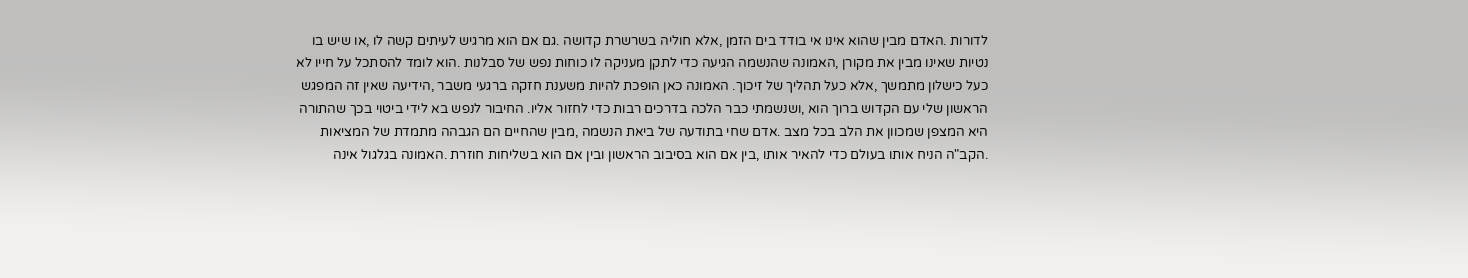לדורות .האדם מבין שהוא אינו אי בודד בים הזמן ,אלא חוליה בשרשרת קדושה .גם אם הוא מרגיש לעיתים קשה לו ,או שיש בו נטיות שאינו מבין את מקורן ,האמונה שהנשמה הגיעה כדי לתקן מעניקה לו כוחות נפש של סבלנות .הוא לומד להסתכל על חייו לא כעל כישלון מתמשך ,אלא כעל תהליך של זיכוך. האמונה כאן הופכת להיות משענת חזקה ברגעי משבר ,הידיעה שאין זה המפגש הראשון שלי עם הקדוש ברוך הוא ,ושנשמתי כבר הלכה בדרכים רבות כדי לחזור אליו. החיבור לנפש בא לידי ביטוי בכך שהתורה היא המצפן שמכוון את הלב בכל מצב .אדם שחי בתודעה של ביאת הנשמה ,מבין שהחיים הם הגבהה מתמדת של המציאות .הקב"ה הניח אותו בעולם כדי להאיר אותו ,בין אם הוא בסיבוב הראשון ובין אם הוא בשליחות חוזרת .האמונה בגלגול אינה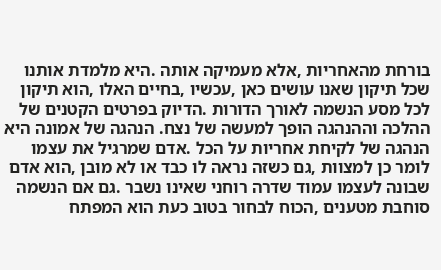בורחת מהאחריות ,אלא מעמיקה אותה .היא מלמדת אותנו שכל תיקון שאנו עושים כאן ,עכשיו ,בחיים האלו ,הוא תיקון לכל מסע הנשמה לאורך הדורות .הדיוק בפרטים הקטנים של ההלכה וההנהגה הופך למעשה של נצח. הנהגה של אמונה היא הנהגה של לקיחת אחריות על הכל .אדם שמרגיל את עצמו לומר כן למצוות ,גם כשזה נראה לו כבד או לא מובן ,הוא אדם שבונה לעצמו עמוד שדרה רוחני שאינו נשבר .גם אם הנשמה סוחבת מטענים ,הכוח לבחור בטוב כעת הוא המפתח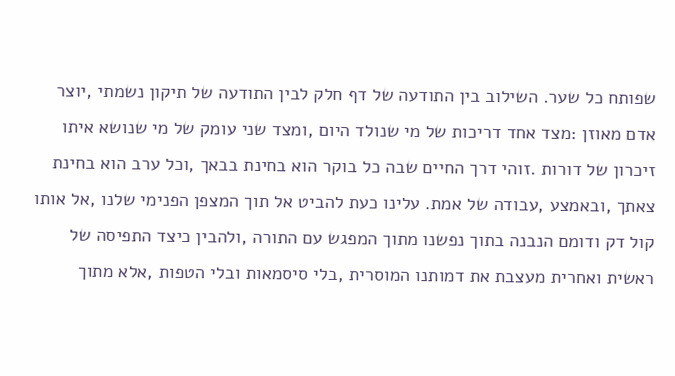שפותח כל שער. השילוב בין התודעה של דף חלק לבין התודעה של תיקון נשמתי ,יוצר אדם מאוזן :מצד אחד דריכות של מי שנולד היום ,ומצד שני עומק של מי שנושא איתו זיכרון של דורות .זוהי דרך החיים שבה כל בוקר הוא בחינת בבאך ,וכל ערב הוא בחינת צאתך ,ובאמצע ,עבודה של אמת. עלינו כעת להביט אל תוך המצפן הפנימי שלנו ,אל אותו קול דק ודומם הנבנה בתוך נפשנו מתוך המפגש עם התורה ,ולהבין כיצד התפיסה של ראשית ואחרית מעצבת את דמותנו המוסרית ,בלי סיסמאות ובלי הטפות ,אלא מתוך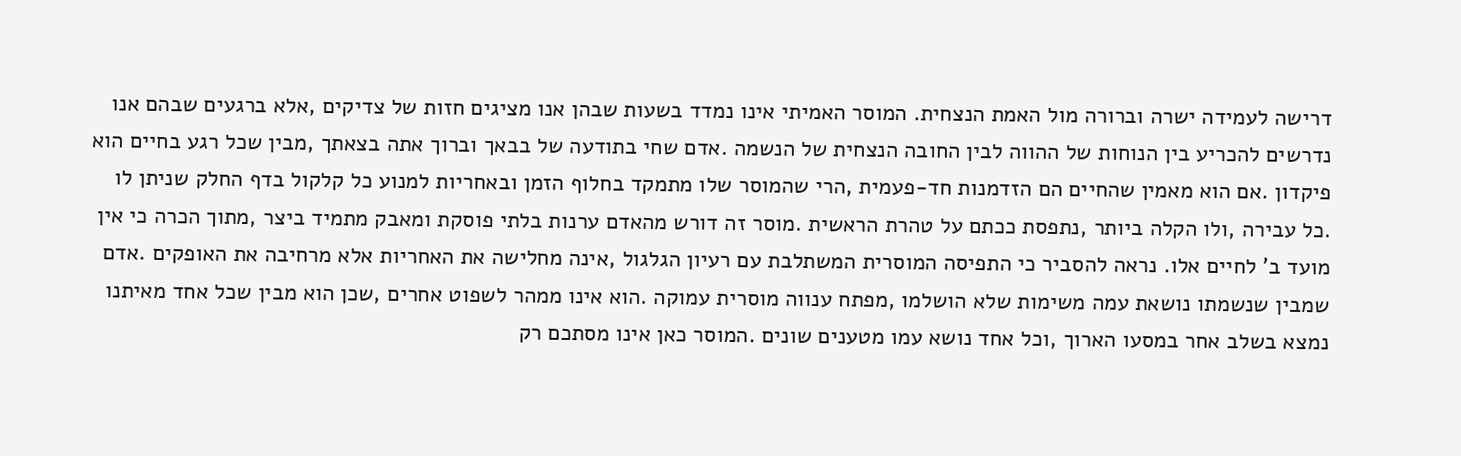דרישה לעמידה ישרה וברורה מול האמת הנצחית. המוסר האמיתי אינו נמדד בשעות שבהן אנו מציגים חזות של צדיקים ,אלא ברגעים שבהם אנו נדרשים להכריע בין הנוחות של ההווה לבין החובה הנצחית של הנשמה .אדם שחי בתודעה של בבאך וברוך אתה בצאתך ,מבין שכל רגע בחיים הוא פיקדון .אם הוא מאמין שהחיים הם הזדמנות חד-פעמית ,הרי שהמוסר שלו מתמקד בחלוף הזמן ובאחריות למנוע כל קלקול בדף החלק שניתן לו .כל עבירה ,ולו הקלה ביותר ,נתפסת ככתם על טהרת הראשית .מוסר זה דורש מהאדם ערנות בלתי פוסקת ומאבק מתמיד ביצר ,מתוך הכרה כי אין מועד ב' לחיים אלו. נראה להסביר כי התפיסה המוסרית המשתלבת עם רעיון הגלגול ,אינה מחלישה את האחריות אלא מרחיבה את האופקים .אדם שמבין שנשמתו נושאת עמה משימות שלא הושלמו ,מפתח ענווה מוסרית עמוקה .הוא אינו ממהר לשפוט אחרים ,שכן הוא מבין שכל אחד מאיתנו נמצא בשלב אחר במסעו הארוך ,וכל אחד נושא עמו מטענים שונים .המוסר כאן אינו מסתכם רק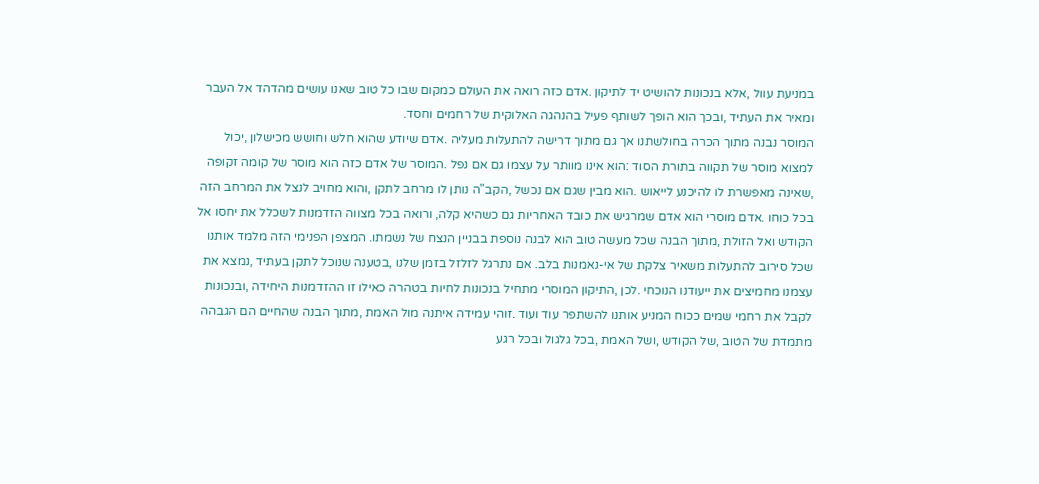במניעת עוול ,אלא בנכונות להושיט יד לתיקון .אדם כזה רואה את העולם כמקום שבו כל טוב שאנו עושים מהדהד אל העבר ומאיר את העתיד ,ובכך הוא הופך לשותף פעיל בהנהגה האלוקית של רחמים וחסד.
המוסר נבנה מתוך הכרה בחולשתנו אך גם מתוך דרישה להתעלות מעליה .אדם שיודע שהוא חלש וחושש מכישלון ,יכול למצוא מוסר של תקווה בתורת הסוד :הוא אינו מוותר על עצמו גם אם נפל .המוסר של אדם כזה הוא מוסר של קומה זקופה ,שאינה מאפשרת לו להיכנע לייאוש .הוא מבין שגם אם נכשל ,הקב"ה נותן לו מרחב לתקן ,והוא מחויב לנצל את המרחב הזה בכל כוחו .אדם מוסרי הוא אדם שמרגיש את כובד האחריות גם כשהיא קלה, ורואה בכל מצווה הזדמנות לשכלל את יחסו אל הקודש ואל הזולת ,מתוך הבנה שכל מעשה טוב הוא לבנה נוספת בבניין הנצח של נשמתו. המצפן הפנימי הזה מלמד אותנו שכל סירוב להתעלות משאיר צלקת של אי-נאמנות בלב. אם נתרגל לזלזל בזמן שלנו ,בטענה שנוכל לתקן בעתיד ,נמצא את עצמנו מחמיצים את ייעודנו הנוכחי .לכן ,התיקון המוסרי מתחיל בנכונות לחיות בטהרה כאילו זו ההזדמנות היחידה ,ובנכונות לקבל את רחמי שמים ככוח המניע אותנו להשתפר עוד ועוד .זוהי עמידה איתנה מול האמת ,מתוך הבנה שהחיים הם הגבהה מתמדת של הטוב ,של הקודש ,ושל האמת ,בכל גלגול ובכל רגע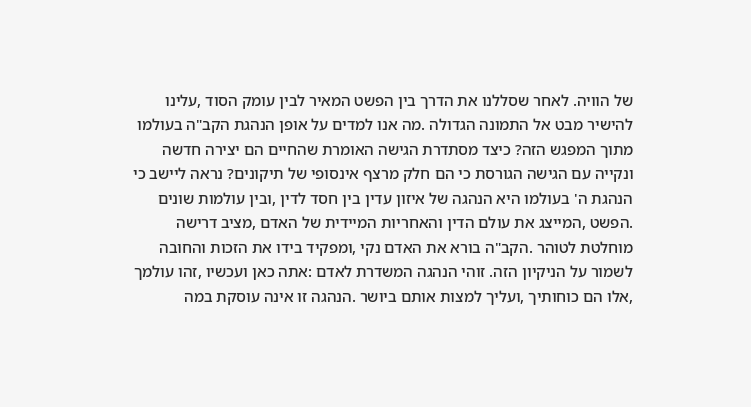של הוויה. לאחר שסללנו את הדרך בין הפשט המאיר לבין עומק הסוד ,עלינו להישיר מבט אל התמונה הגדולה .מה אנו למדים על אופן הנהגת הקב"ה בעולמו מתוך המפגש הזה? כיצד מסתדרת הגישה האומרת שהחיים הם יצירה חדשה ונקייה עם הגישה הגורסת כי הם חלק מרצף אינסופי של תיקונים? נראה ליישב כי הנהגת ה' בעולמו היא הנהגה של איזון עדין בין חסד לדין ,ובין עולמות שונים .הפשט ,המייצג את עולם הדין והאחריות המיידית של האדם ,מציב דרישה מוחלטת לטוהר .הקב"ה בורא את האדם נקי ,ומפקיד בידו את הזכות והחובה לשמור על הניקיון הזה. זוהי הנהגה המשדרת לאדם :אתה כאן ועכשיו ,זהו עולמך ,אלו הם כוחותיך ,ועליך למצות אותם ביושר .הנהגה זו אינה עוסקת במה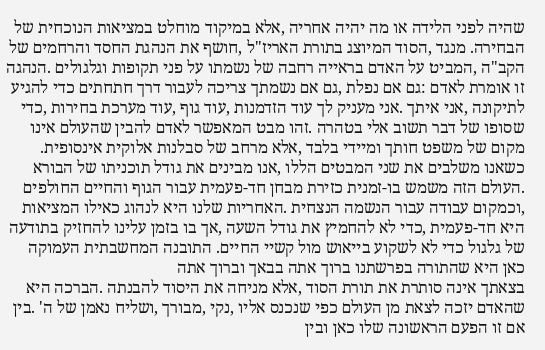שהיה לפני הלידה או מה יהיה אחריה ,אלא במיקוד מוחלט במציאות הנוכחית של הבחירה. מנגד ,הסוד המיוצג בתורת האריז"ל ,חושף את הנהגת החסד והרחמים של הקב"ה ,המביט על האדם בראייה רחבה של נשמתו על פני תקופות וגלגולים .הנהגה זו אומרת לאדם :גם אם נפלת ,גם אם נשמתך צריכה לעבור דרך חתחתים כדי להגיע לתיקונה ,אני איתך .אני מעניק לך עוד הזדמנות ,עוד גוף ,עוד מערכת בחירות ,כדי שסופו של דבר תשוב אלי בטהרה .זהו מבט המאפשר לאדם להבין שהעולם אינו מקום של משפט חותך ומיידי בלבד ,אלא מרחב של סבלנות אלוקית אינסופית. כשאנו משלבים את שני המבטים הללו ,אנו מבינים את גודל תוכניתו של הבורא .העולם הזה משמש בו-זמנית כזירת מבחן חד-פעמית עבור הגוף והחיים החולפים ,וכמקום עבודה עבור הנשמה הנצחית .האחריות שלנו היא לנהוג כאילו המציאות היא חד-פעמית ,כדי לא להחמיץ את גודל השעה ,אך בו בזמן עלינו להחזיק בתודעה של גלגול כדי לא לשקוע בייאוש מול קשיי החיים. התובנה המחשבתית העמוקה כאן היא שהתורה בפרשתנו ברוך אתה בבאך וברוך אתה
בצאתך אינה סותרת את תורת הסוד ,אלא מניחה את היסוד להבנתה .הברכה היא שהאדם יזכה לצאת מן העולם כפי שנכנס אליו ,נקי ,מבורך ,ושליח נאמן של ה' .בין אם זו הפעם הראשונה שלו כאן ובין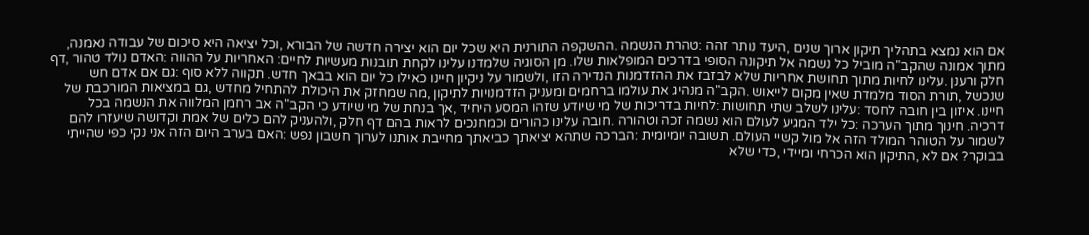אם הוא נמצא בתהליך תיקון ארוך שנים ,היעד נותר זהה :טהרת הנשמה .ההשקפה התורנית היא שכל יום הוא יצירה חדשה של הבורא ,וכל יציאה היא סיכום של עבודה נאמנה, מתוך אמונה שהקב"ה מוביל כל נשמה אל תיקונה הסופי בדרכים המופלאות שלו. מן הסוגיה שלמדנו עלינו לקחת תובנות מעשיות לחיים: האחריות על ההווה :האדם נולד טהור ,דף חלק ורענן .עלינו לחיות מתוך תחושת אחריות שלא לבזבז את ההזדמנות הנדירה הזו ,ולשמור על ניקיון חיינו כאילו כל יום הוא בבאך חדש. תקווה ללא סוף :גם אם אדם חש שנכשל ,תורת הסוד מלמדת שאין מקום לייאוש .הקב"ה מנהיג את עולמו ברחמים ומעניק הזדמנויות לתיקון ,מה שמחזק את היכולת להתחיל מחדש ,גם במציאות המורכבת של חיינו. איזון בין חובה לחסד :עלינו לשלב שתי תחושות :לחיות בדריכות של מי שיודע שזהו המסע היחיד ,אך בנחת של מי שיודע כי הקב"ה אב רחמן המלווה את הנשמה בכל דרכיה. חינוך מתוך הערכה :כל ילד המגיע לעולם הוא נשמה זכה וטהורה .חובה עלינו כהורים וכמחנכים לראות בהם דף חלק ,ולהעניק להם כלים של אמת וקדושה שיעזרו להם לשמור על הטוהר המולד הזה אל מול קשיי העולם. תשובה יומיומית :הברכה שתהא יציאתך כביאתך מחייבת אותנו לערוך חשבון נפש :האם בערב היום הזה אני נקי כפי שהייתי בבוקר? אם לא ,התיקון הוא הכרחי ומיידי ,כדי שלא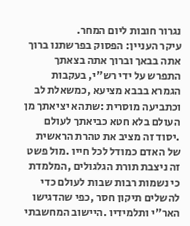נגרור חובות ליום המחר.
עיקר העניין: הפסוק בפרשתנו ברוך אתה בבאך וברוך אתה בצאתך התפרש על ידי רש"י, בעקבות הגמרא בבבא מציעא ,כמשאלת לב וכתביעה מוסרית :שתהא יציאתך מן העולם בלא חטא כביאתך לעולם .יסוד זה מציב את טהרת הראשית של האדם כמודל לכל חייו .מול פשט זה ניצבת תורת הגלגולים ,המלמדת כי נשמות רבות שבות לעולם כדי להשלים תיקון חסר ,כפי שהדגישו האר"י ותלמידיו .היישוב המחשבתי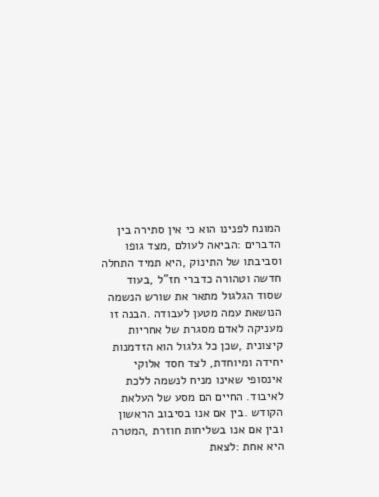המונח לפנינו הוא כי אין סתירה בין הדברים :הביאה לעולם ,מצד גופו וסביבתו של התינוק ,היא תמיד התחלה חדשה וטהורה כדברי חז"ל ,בעוד שסוד הגלגול מתאר את שורש הנשמה הנושאת עמה מטען לעבודה .הבנה זו מעניקה לאדם מסגרת של אחריות קיצונית ,שכן כל גלגול הוא הזדמנות יחידה ומיוחדת, לצד חסד אלוקי אינסופי שאינו מניח לנשמה ללכת לאיבוד. החיים הם מסע של העלאת הקודש .בין אם אנו בסיבוב הראשון ובין אם אנו בשליחות חוזרת ,המטרה היא אחת :לצאת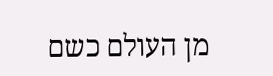מן העולם כשם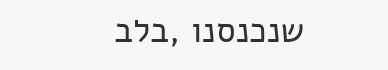שנכנסנו ,בלב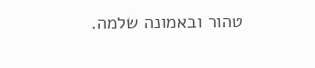טהור ובאמונה שלמה.